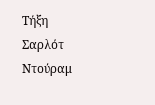Τήξη
Σαρλότ
Ντούραμ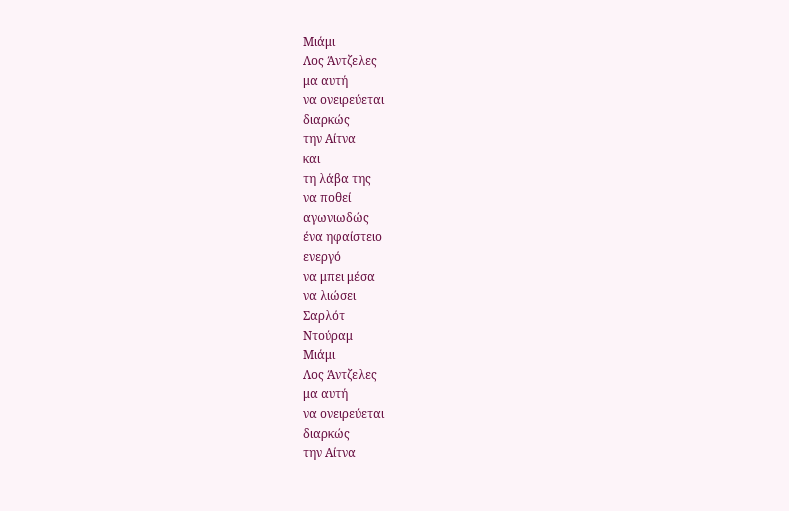Μιάμι
Λος Άντζελες
μα αυτή
να ονειρεύεται
διαρκώς
την Αίτνα
και
τη λάβα της
να ποθεί
αγωνιωδώς
ένα ηφαίστειο
ενεργό
να μπει μέσα
να λιώσει
Σαρλότ
Ντούραμ
Μιάμι
Λος Άντζελες
μα αυτή
να ονειρεύεται
διαρκώς
την Αίτνα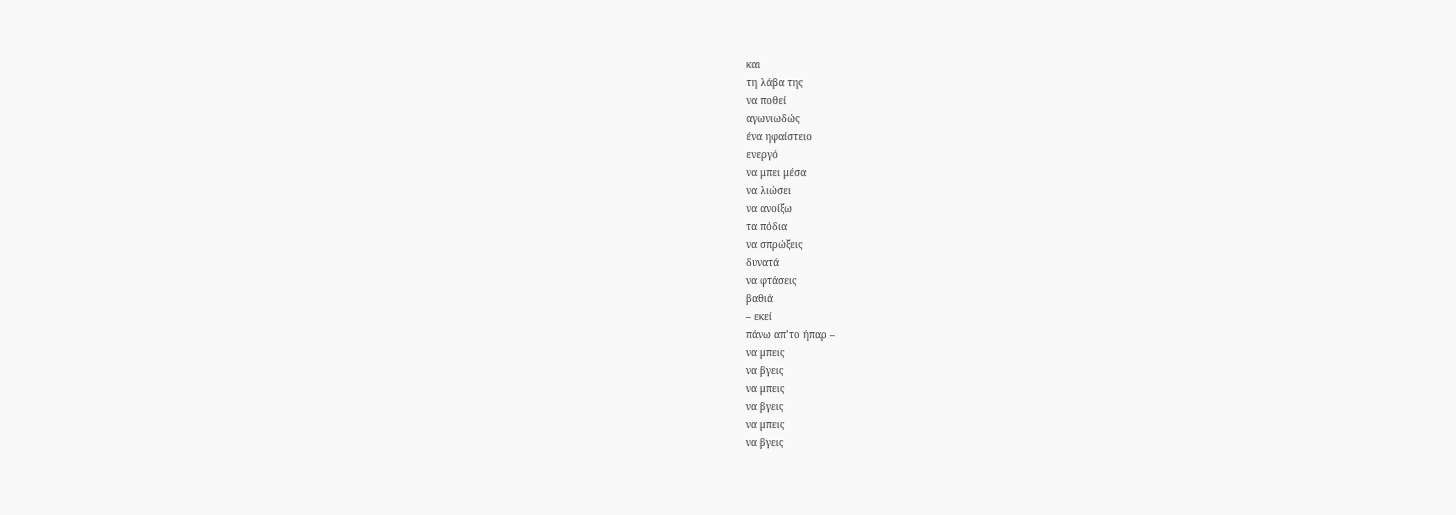και
τη λάβα της
να ποθεί
αγωνιωδώς
ένα ηφαίστειο
ενεργό
να μπει μέσα
να λιώσει
να ανοίξω
τα πόδια
να σπρώξεις
δυνατά
να φτάσεις
βαθιά
– εκεί
πάνω απ’το ήπαρ –
να μπεις
να βγεις
να μπεις
να βγεις
να μπεις
να βγεις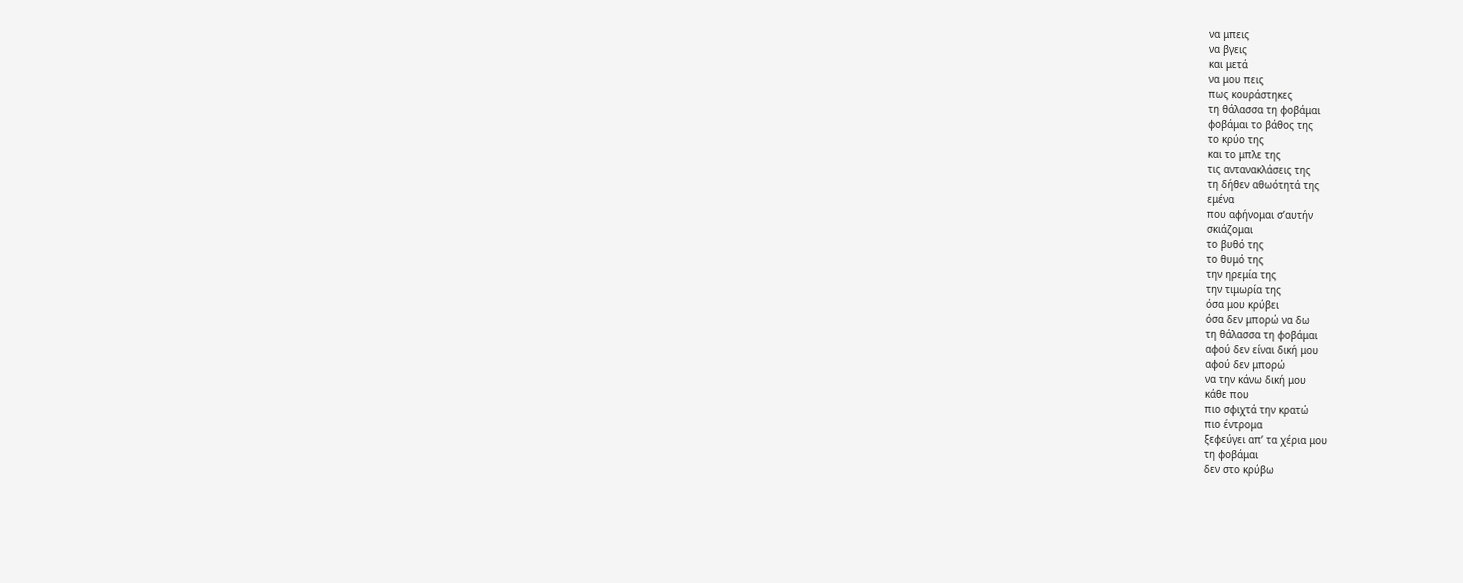να μπεις
να βγεις
και μετά
να μου πεις
πως κουράστηκες
τη θάλασσα τη φοβάμαι
φοβάμαι το βάθος της
το κρύο της
και το μπλε της
τις αντανακλάσεις της
τη δήθεν αθωότητά της
εμένα
που αφήνομαι σ’αυτήν
σκιάζομαι
το βυθό της
το θυμό της
την ηρεμία της
την τιμωρία της
όσα μου κρύβει
όσα δεν μπορώ να δω
τη θάλασσα τη φοβάμαι
αφού δεν είναι δική μου
αφού δεν μπορώ
να την κάνω δική μου
κάθε που
πιο σφιχτά την κρατώ
πιο έντρομα
ξεφεύγει απ’ τα χέρια μου
τη φοβάμαι
δεν στο κρύβω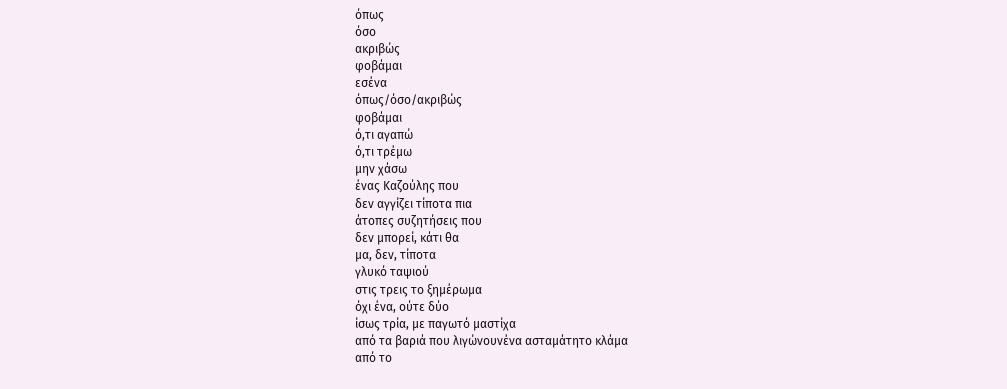όπως
όσο
ακριβώς
φοβάμαι
εσένα
όπως/όσο/ακριβώς
φοβάμαι
ό,τι αγαπώ
ό,τι τρέμω
μην χάσω
ένας Καζούλης που
δεν αγγίζει τίποτα πια
άτοπες συζητήσεις που
δεν μπορεί, κάτι θα
μα, δεν, τίποτα
γλυκό ταψιού
στις τρεις το ξημέρωμα
όχι ένα, ούτε δύο
ίσως τρία, με παγωτό μαστίχα
από τα βαριά που λιγώνουνένα ασταμάτητο κλάμα
από το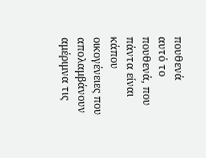πουθενά
αυτό το πουθενά, που
πάντα είναι κάπου
οικογένειες που απολαμβάνουν
αμέριμνα τις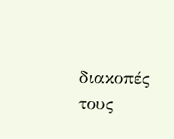διακοπές τους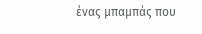ένας μπαμπάς που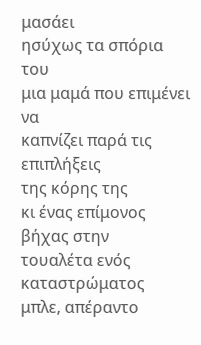μασάει
ησύχως τα σπόρια του
μια μαμά που επιμένει να
καπνίζει παρά τις επιπλήξεις
της κόρης της
κι ένας επίμονος βήχας στην
τουαλέτα ενός καταστρώματος
μπλε, απέραντο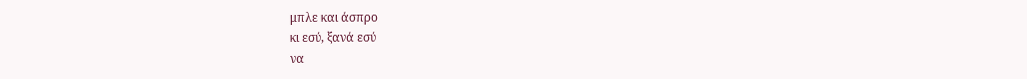μπλε και άσπρο
κι εσύ, ξανά εσύ
να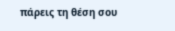πάρεις τη θέση σου